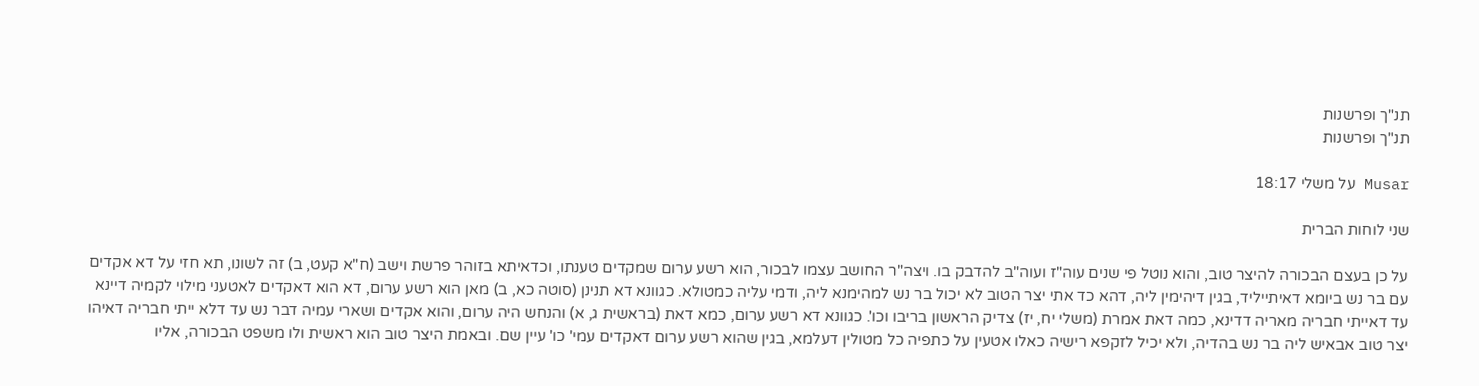תנ"ך ופרשנות
תנ"ך ופרשנות

Musar על משלי 18:17

שני לוחות הברית

על כן בעצם הבכורה להיצר טוב, והוא נוטל פי שנים עוה"ז ועוה"ב להדבק בו. ויצה"ר החושב עצמו לבכור, הוא רשע ערום שמקדים טענתו, וכדאיתא בזוהר פרשת וישב (ח"א קעט, ב) זה לשונו, תא חזי על דא אקדים עם בר נש ביומא דאיתייליד, בגין דיהימין ליה, דהא כד אתי יצר הטוב לא יכול בר נש למהימנא ליה, ודמי עליה כמטולא. כגוונא דא תנינן (סוטה כא, ב) מאן הוא רשע ערום, דא הוא דאקדים לאטעני מילוי לקמיה דיינא עד דאייתי חבריה מאריה דדינא, כמה דאת אמרת (משלי יח, יז) צדיק הראשון בריבו וכו'. כגוונא דא רשע ערום, כמא דאת (בראשית ג, א) והנחש היה ערום, והוא אקדים ושארי עמיה דבר נש עד דלא ייתי חבריה דאיהו יצר טוב אבאיש ליה בר נש בהדיה, ולא יכיל לזקפא רישיה כאלו אטעין על כתפיה כל מטולין דעלמא, בגין שהוא רשע ערום דאקדים עמי' כו' עיין שם. ובאמת היצר טוב הוא ראשית ולו משפט הבכורה, אליו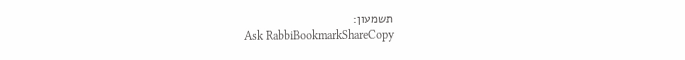תשמעון:
Ask RabbiBookmarkShareCopy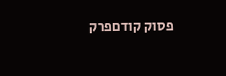פסוק קודםפרק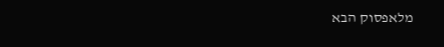מלאפסוק הבא